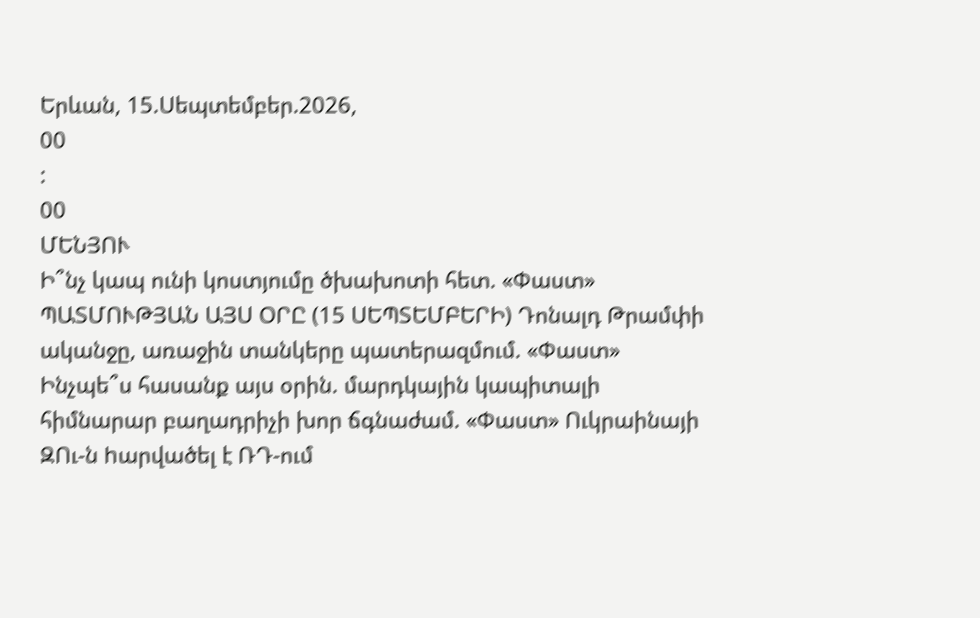Երևան, 15.Սեպտեմբեր.2026,
00
:
00
ՄԵՆՅՈՒ
Ի՞նչ կապ ունի կոստյումը ծխախոտի հետ. «Փաստ» ՊԱՏՄՈՒԹՅԱՆ ԱՅՍ ՕՐԸ (15 ՍԵՊՏԵՄԲԵՐԻ) Դոնալդ Թրամփի ականջը, առաջին տանկերը պատերազմում. «Փաստ» Ինչպե՞ս հասանք այս օրին. մարդկային կապիտալի հիմնարար բաղադրիչի խոր ճգնաժամ. «Փաստ» Ուկրաինայի ԶՈւ-ն hարվածել է ՌԴ-ում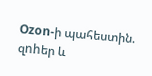Ozon-ի պահեստին. զnhեր և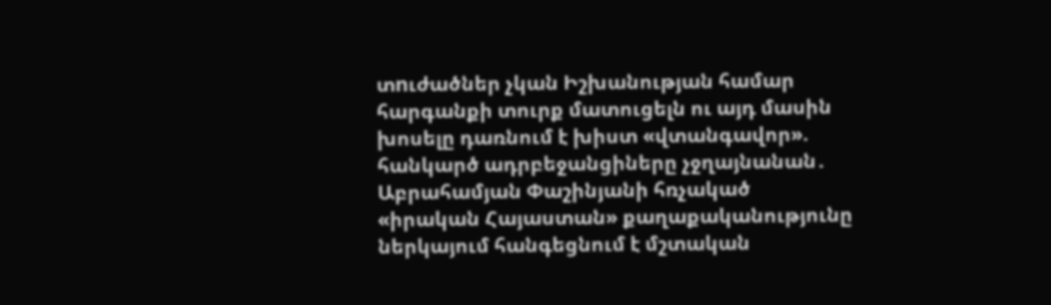տnւժածներ չկան Իշխանության համար հարգանքի տուրք մատուցելն ու այդ մասին խոսելը դառնում է խիստ «վտանգավոր». հանկարծ ադրբեջանցիները չջղայնանան․ Աբրահամյան Փաշինյանի հռչակած «իրական Հայաստան» քաղաքականությունը ներկայում հանգեցնում է մշտական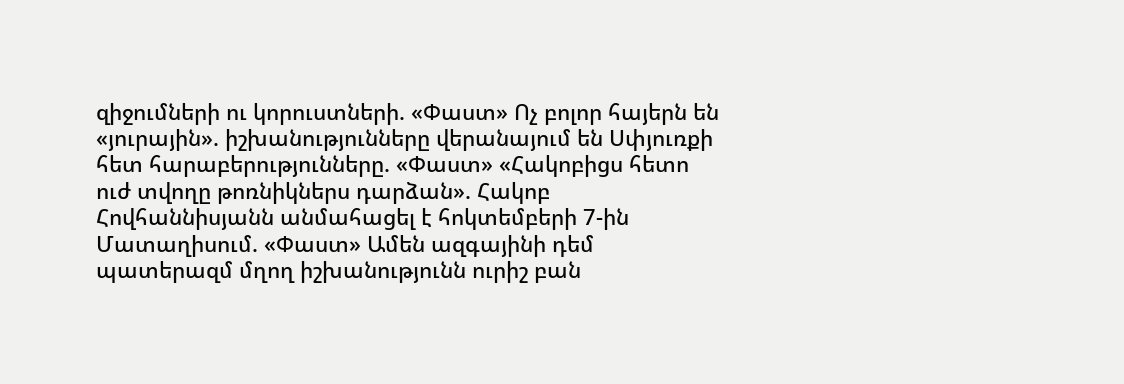զիջումների ու կորուստների. «Փաստ» Ոչ բոլոր հայերն են «յուրային». իշխանությունները վերանայում են Սփյուռքի հետ հարաբերությունները. «Փաստ» «Հակոբիցս հետո ուժ տվողը թոռնիկներս դարձան». Հակոբ Հովհաննիսյանն անմահացել է հոկտեմբերի 7-ին Մատաղիսում. «Փաստ» Ամեն ազգայինի դեմ պատերազմ մղող իշխանությունն ուրիշ բան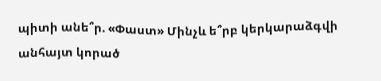պիտի անե՞ր. «Փաստ» Մինչև ե՞րբ կերկարաձգվի անհայտ կորած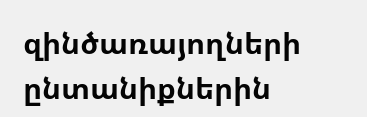զինծառայողների ընտանիքներին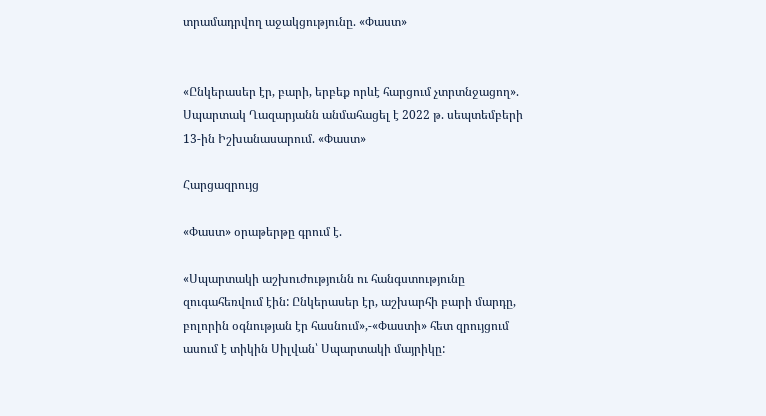տրամադրվող աջակցությունը. «Փաստ»


«Ընկերասեր էր, բարի, երբեք որևէ հարցում չտրտնջացող». Սպարտակ Ղազարյանն անմահացել է 2022 թ. սեպտեմբերի 13-ին Իշխանասարում. «Փաստ»

Հարցազրույց

«Փաստ» օրաթերթը գրում է.

«Սպարտակի աշխուժությունն ու հանգստությունը զուգահեռվում էին: Ընկերասեր էր, աշխարհի բարի մարդը, բոլորին օգնության էր հասնում»,-«Փաստի» հետ զրույցում ասում է տիկին Սիլվան՝ Սպարտակի մայրիկը: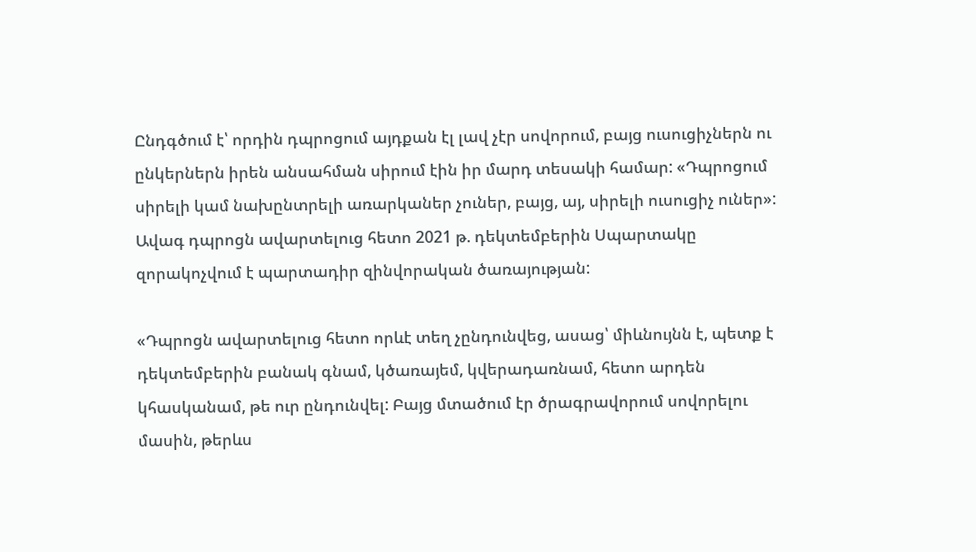Ընդգծում է՝ որդին դպրոցում այդքան էլ լավ չէր սովորում, բայց ուսուցիչներն ու ընկերներն իրեն անսահման սիրում էին իր մարդ տեսակի համար: «Դպրոցում սիրելի կամ նախընտրելի առարկաներ չուներ, բայց, այ, սիրելի ուսուցիչ ուներ»: Ավագ դպրոցն ավարտելուց հետո 2021 թ. դեկտեմբերին Սպարտակը զորակոչվում է պարտադիր զինվորական ծառայության:

«Դպրոցն ավարտելուց հետո որևէ տեղ չընդունվեց, ասաց՝ միևնույնն է, պետք է դեկտեմբերին բանակ գնամ, կծառայեմ, կվերադառնամ, հետո արդեն կհասկանամ, թե ուր ընդունվել: Բայց մտածում էր ծրագրավորում սովորելու մասին, թերևս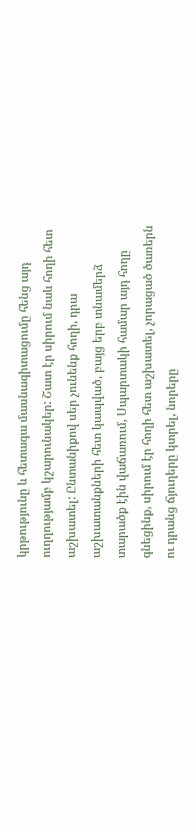կրթությունը և հետագա մասնագիտացումը հենց այդ ուղղությամբ կշարունակեր: Շատ էր սիրում նաև հողի հետ աշխատել: Ընտանիքով սեր չունենք հողի, դրա աշխատանքների հետ կապված, բայց երբ տնամերձ տարածք էին վաճառում, Սպարտակի համար այդ հողը գնեցինք, սիրում էր հողի հետ աշխատել, չորացած ծառերն ու դրանց ճյուղերը կտրել, նորերը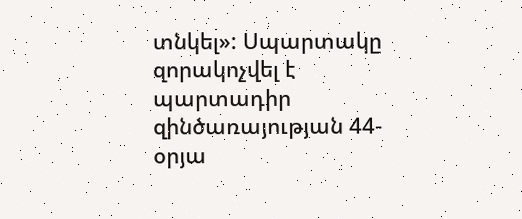տնկել»: Սպարտակը զորակոչվել է պարտադիր զինծառայության 44-օրյա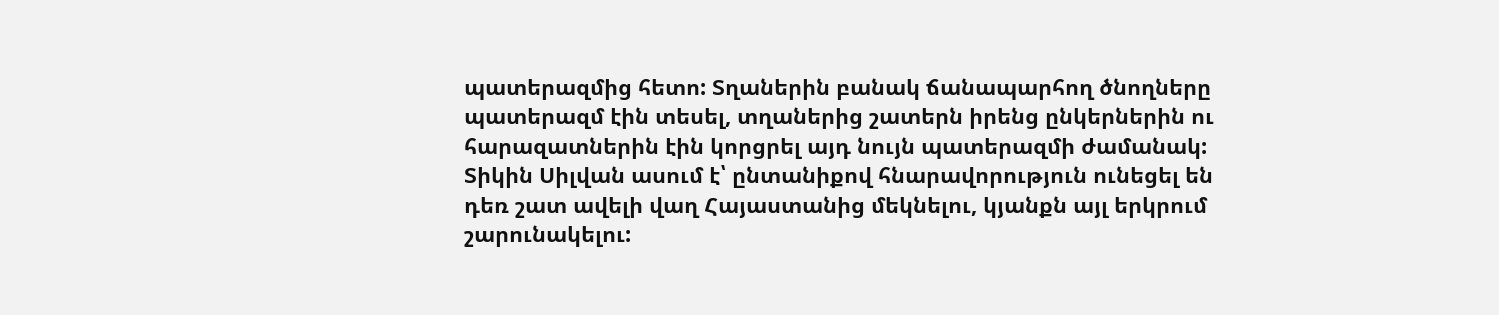պատերազմից հետո: Տղաներին բանակ ճանապարհող ծնողները պատերազմ էին տեսել, տղաներից շատերն իրենց ընկերներին ու հարազատներին էին կորցրել այդ նույն պատերազմի ժամանակ: Տիկին Սիլվան ասում է՝ ընտանիքով հնարավորություն ունեցել են դեռ շատ ավելի վաղ Հայաստանից մեկնելու, կյանքն այլ երկրում շարունակելու: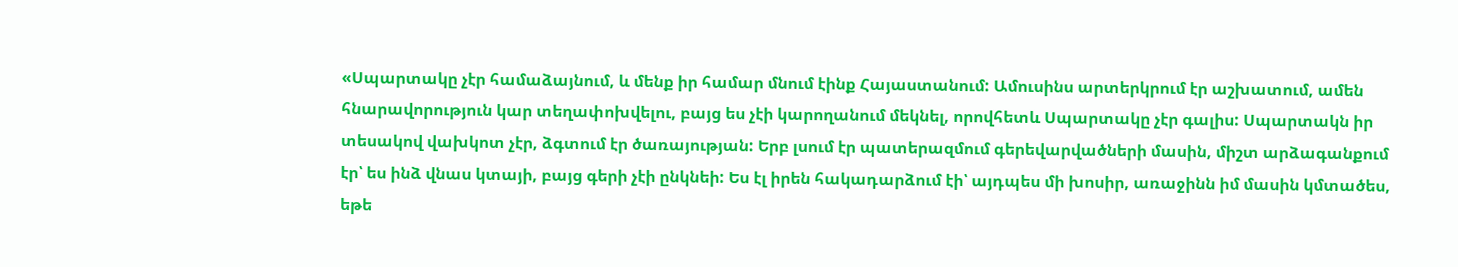«Սպարտակը չէր համաձայնում, և մենք իր համար մնում էինք Հայաստանում: Ամուսինս արտերկրում էր աշխատում, ամեն հնարավորություն կար տեղափոխվելու, բայց ես չէի կարողանում մեկնել, որովհետև Սպարտակը չէր գալիս: Սպարտակն իր տեսակով վախկոտ չէր, ձգտում էր ծառայության: Երբ լսում էր պատերազմում գերեվարվածների մասին, միշտ արձագանքում էր՝ ես ինձ վնաս կտայի, բայց գերի չէի ընկնեի: Ես էլ իրեն հակադարձում էի՝ այդպես մի խոսիր, առաջինն իմ մասին կմտածես, եթե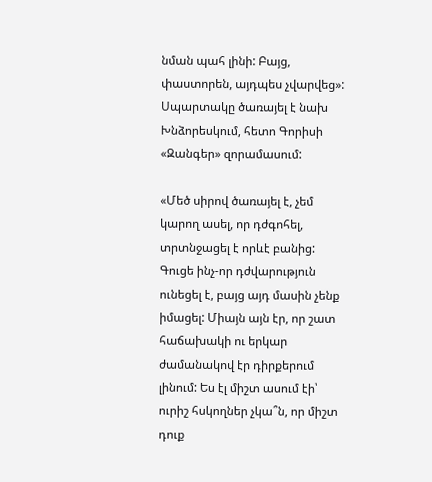նման պահ լինի: Բայց, փաստորեն, այդպես չվարվեց»: Սպարտակը ծառայել է նախ Խնձորեսկում, հետո Գորիսի «Զանգեր» զորամասում:

«Մեծ սիրով ծառայել է, չեմ կարող ասել, որ դժգոհել, տրտնջացել է որևէ բանից: Գուցե ինչ-որ դժվարություն ունեցել է, բայց այդ մասին չենք իմացել: Միայն այն էր, որ շատ հաճախակի ու երկար ժամանակով էր դիրքերում լինում: Ես էլ միշտ ասում էի՝ ուրիշ հսկողներ չկա՞ն, որ միշտ դուք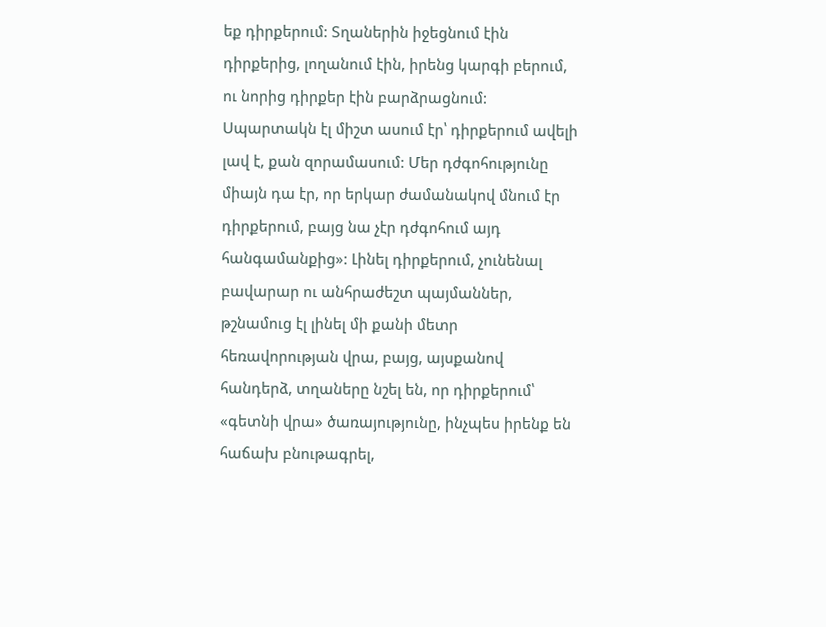եք դիրքերում: Տղաներին իջեցնում էին դիրքերից, լողանում էին, իրենց կարգի բերում, ու նորից դիրքեր էին բարձրացնում: Սպարտակն էլ միշտ ասում էր՝ դիրքերում ավելի լավ է, քան զորամասում: Մեր դժգոհությունը միայն դա էր, որ երկար ժամանակով մնում էր դիրքերում, բայց նա չէր դժգոհում այդ հանգամանքից»: Լինել դիրքերում, չունենալ բավարար ու անհրաժեշտ պայմաններ, թշնամուց էլ լինել մի քանի մետր հեռավորության վրա, բայց, այսքանով հանդերձ, տղաները նշել են, որ դիրքերում՝ «գետնի վրա» ծառայությունը, ինչպես իրենք են հաճախ բնութագրել,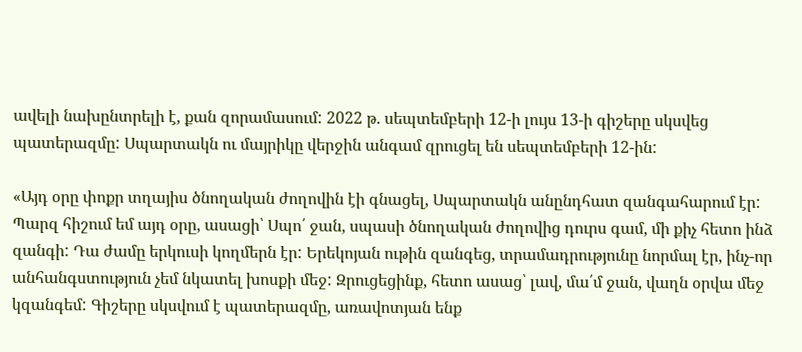ավելի նախընտրելի է, քան զորամասում: 2022 թ. սեպտեմբերի 12-ի լույս 13-ի գիշերը սկսվեց պատերազմը: Սպարտակն ու մայրիկը վերջին անգամ զրուցել են սեպտեմբերի 12-ին:

«Այդ օրը փոքր տղայիս ծնողական ժողովին էի գնացել, Սպարտակն անընդհատ զանգահարում էր: Պարզ հիշում եմ այդ օրը, ասացի՝ Սպո՛ ջան, սպասի ծնողական ժողովից դուրս գամ, մի քիչ հետո ինձ զանգի: Դա ժամը երկուսի կողմերն էր: Երեկոյան ութին զանգեց, տրամադրությունը նորմալ էր, ինչ-որ անհանգստություն չեմ նկատել խոսքի մեջ: Զրուցեցինք, հետո ասաց՝ լավ, մա՛մ ջան, վաղն օրվա մեջ կզանգեմ: Գիշերը սկսվում է պատերազմը, առավոտյան ենք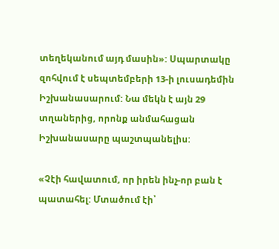տեղեկանում այդ մասին»: Սպարտակը զոհվում է սեպտեմբերի 13-ի լուսադեմին Իշխանասարում: Նա մեկն է այն 29 տղաներից, որոնք անմահացան Իշխանասարը պաշտպանելիս:

«Չէի հավատում, որ իրեն ինչ-որ բան է պատահել: Մտածում էի՝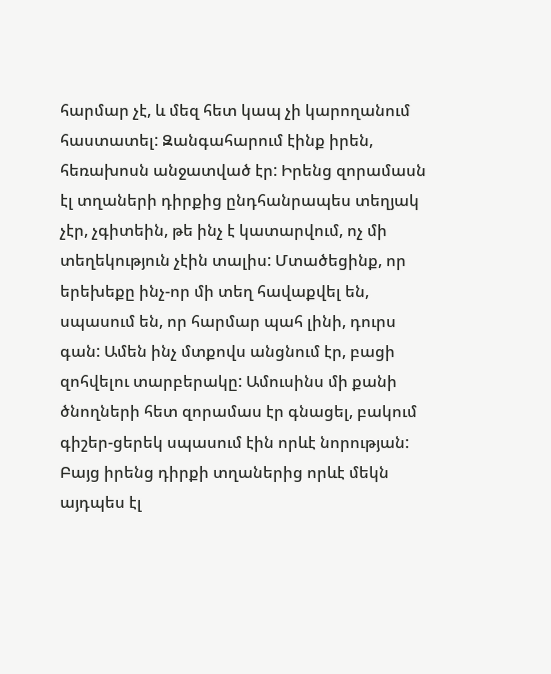հարմար չէ, և մեզ հետ կապ չի կարողանում հաստատել: Զանգահարում էինք իրեն, հեռախոսն անջատված էր: Իրենց զորամասն էլ տղաների դիրքից ընդհանրապես տեղյակ չէր, չգիտեին, թե ինչ է կատարվում, ոչ մի տեղեկություն չէին տալիս: Մտածեցինք, որ երեխեքը ինչ-որ մի տեղ հավաքվել են, սպասում են, որ հարմար պահ լինի, դուրս գան: Ամեն ինչ մտքովս անցնում էր, բացի զոհվելու տարբերակը: Ամուսինս մի քանի ծնողների հետ զորամաս էր գնացել, բակում գիշեր-ցերեկ սպասում էին որևէ նորության: Բայց իրենց դիրքի տղաներից որևէ մեկն այդպես էլ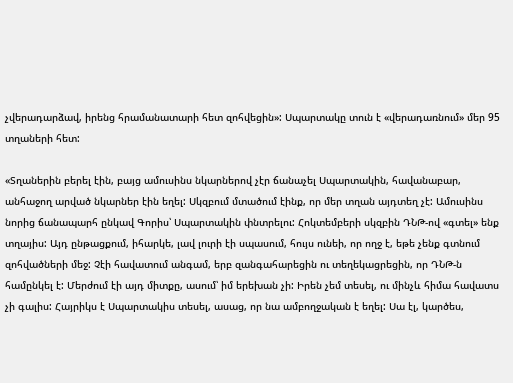չվերադարձավ, իրենց հրամանատարի հետ զոհվեցին»: Սպարտակը տուն է «վերադառնում» մեր 95 տղաների հետ:

«Տղաներին բերել էին, բայց ամուսինս նկարներով չէր ճանաչել Սպարտակին, հավանաբար, անհաջող արված նկարներ էին եղել: Սկզբում մտածում էինք, որ մեր տղան այդտեղ չէ: Ամուսինս նորից ճանապարհ ընկավ Գորիս՝ Սպարտակին փնտրելու: Հոկտեմբերի սկզբին ԴՆԹ-ով «գտել» ենք տղայիս: Այդ ընթացքում, իհարկե, լավ լուրի էի սպասում, հույս ունեի, որ ողջ է, եթե չենք գտնում զոհվածների մեջ: Չէի հավատում անգամ, երբ զանգահարեցին ու տեղեկացրեցին, որ ԴՆԹ-ն համընկել է: Մերժում էի այդ միտքը, ասում՝ իմ երեխան չի: Իրեն չեմ տեսել, ու մինչև հիմա հավատս չի գալիս: Հայրիկս է Սպարտակիս տեսել, ասաց, որ նա ամբողջական է եղել: Սա էլ, կարծես,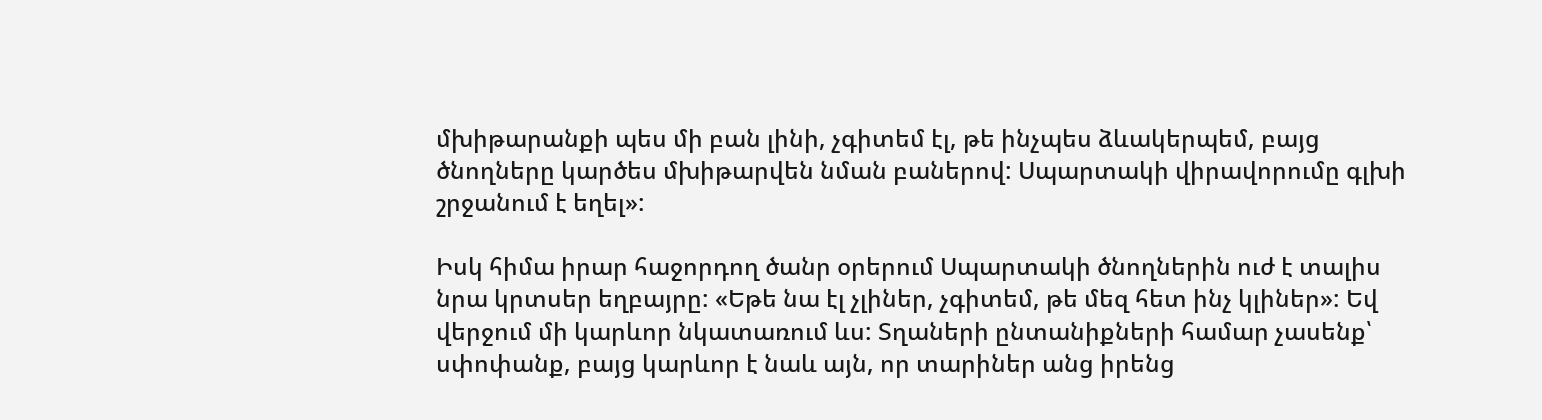մխիթարանքի պես մի բան լինի, չգիտեմ էլ, թե ինչպես ձևակերպեմ, բայց ծնողները կարծես մխիթարվեն նման բաներով: Սպարտակի վիրավորումը գլխի շրջանում է եղել»:

Իսկ հիմա իրար հաջորդող ծանր օրերում Սպարտակի ծնողներին ուժ է տալիս նրա կրտսեր եղբայրը: «Եթե նա էլ չլիներ, չգիտեմ, թե մեզ հետ ինչ կլիներ»: Եվ վերջում մի կարևոր նկատառում ևս: Տղաների ընտանիքների համար չասենք՝ սփոփանք, բայց կարևոր է նաև այն, որ տարիներ անց իրենց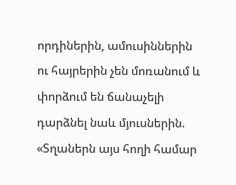որդիներին, ամուսիններին ու հայրերին չեն մոռանում և փորձում են ճանաչելի դարձնել նաև մյուսներին. «Տղաներն այս հողի համար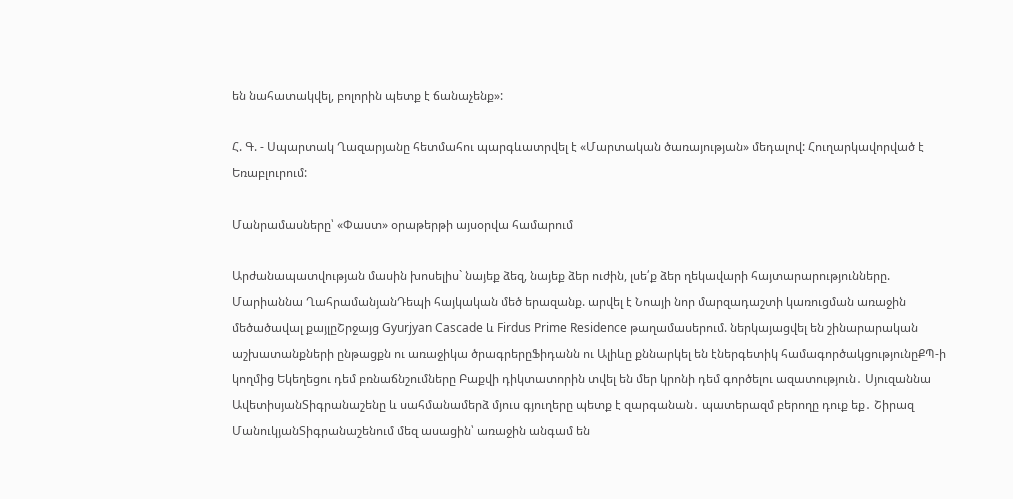են նահատակվել, բոլորին պետք է ճանաչենք»:

Հ. Գ. - Սպարտակ Ղազարյանը հետմահու պարգևատրվել է «Մարտական ծառայության» մեդալով: Հուղարկավորված է Եռաբլուրում:

Մանրամասները՝ «Փաստ» օրաթերթի այսօրվա համարում

Արժանապատվության մասին խոսելիս` նայեք ձեզ, նայեք ձեր ուժին, լսե՛ք ձեր ղեկավարի հայտարարությունները. Մարիաննա ՂահրամանյանԴեպի հայկական մեծ երազանք. արվել է Նոայի նոր մարզադաշտի կառուցման առաջին մեծածավալ քայլըՇրջայց Gyurjyan Cascade և Firdus Prime Residence թաղամասերում. ներկայացվել են շինարարական աշխատանքների ընթացքն ու առաջիկա ծրագրերըՖիդանն ու Ալիևը քննարկել են էներգետիկ համագործակցությունըՔՊ-ի կողմից Եկեղեցու դեմ բռնաճնշումները Բաքվի դիկտատորին տվել են մեր կրոնի դեմ գործելու ազատություն․ Սյուզաննա ԱվետիսյանՏիգրանաշենը և սահմանամերձ մյուս գյուղերը պետք է զարգանան․ պատերազմ բերողը դուք եք․ Շիրազ ՄանուկյանՏիգրանաշենում մեզ ասացին՝ առաջին անգամ են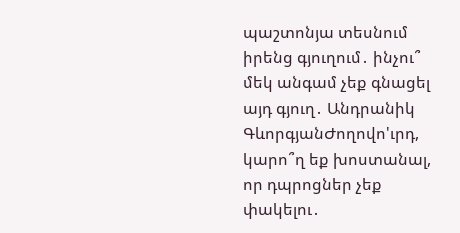պաշտոնյա տեսնում իրենց գյուղում․ ինչու՞ մեկ անգամ չեք գնացել այդ գյուղ․ Անդրանիկ ԳևորգյանԺողովո'ւրդ, կարո՞ղ եք խոստանալ, որ դպրոցներ չեք փակելու․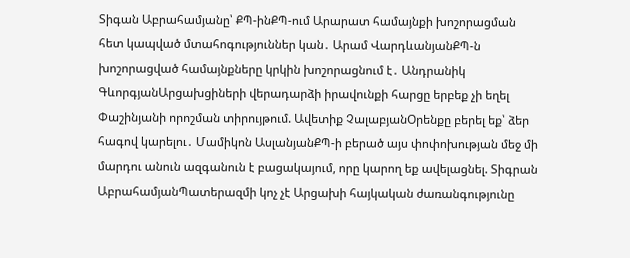Տիգան Աբրահամյանը՝ ՔՊ-ինՔՊ-ում Արարատ համայնքի խոշորացման հետ կապված մտահոգություններ կան․ Արամ ՎարդևանյանՔՊ-ն խոշորացված համայնքները կրկին խոշորացնում է․ Անդրանիկ ԳևորգյանԱրցախցիների վերադարձի իրավունքի հարցը երբեք չի եղել Փաշինյանի որոշման տիրույթում. Ավետիք ՉալաբյանՕրենքը բերել եք՝ ձեր հագով կարելու․ Մամիկոն ԱսլանյանՔՊ-ի բերած այս փոփոխության մեջ մի մարդու անուն ազգանուն է բացակայում, որը կարող եք ավելացնել. Տիգրան ԱբրահամյանՊատերազմի կոչ չէ Արցախի հայկական ժառանգությունը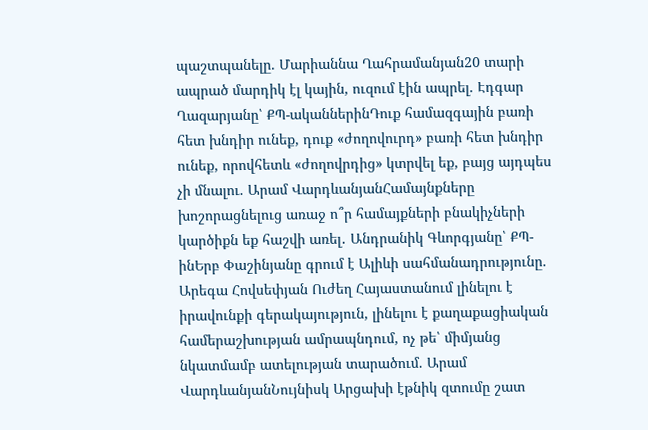պաշտպանելը. Մարիաննա Ղահրամանյան20 տարի ապրած մարդիկ էլ կային, ուզում էին ապրել. Էդգար Ղազարյանը՝ ՔՊ-ականներինԴուք համազգային բառի հետ խնդիր ունեք, դուք «ժողովուրդ» բառի հետ խնդիր ունեք, որովհետև «ժողովրդից» կտրվել եք, բայց այդպես չի մնալու. Արամ ՎարդևանյանՀամայնքները խոշորացնելուց առաջ ո՞ր համայքների բնակիչների կարծիքն եք հաշվի առել․ Անդրանիկ Գևորգյանը՝ ՔՊ-ինԵրբ Փաշինյանը գրում է Ալիևի սահմանադրությունը. Արեգա Հովսեփյան Ուժեղ Հայաստանում լինելու է իրավունքի գերակայություն, լինելու է քաղաքացիական համերաշխության ամրապնդում, ոչ թե՝ միմյանց նկատմամբ ատելության տարածում. Արամ ՎարդևանյանՆույնիսկ Արցախի էթնիկ զտումը շատ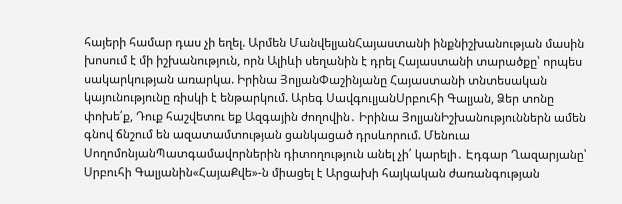հայերի համար դաս չի եղել. Արմեն ՄանվելյանՀայաստանի ինքնիշխանության մասին խոսում է մի իշխանություն, որն Ալիևի սեղանին է դրել Հայաստանի տարածքը՝ որպես սակարկության առարկա. Իրինա ՅոլյանՓաշինյանը Հայաստանի տնտեսական կայունությունը ռիսկի է ենթարկում. Արեգ ՍավգուլյանՍրբուհի Գալյան, Ձեր տոնը փոխե՛ք, Դուք հաշվետու եք Ազգային ժողովին․ Իրինա ՅոլյանԻշխանություններն ամեն գնով ճնշում են ազատամտության ցանկացած դրսևորում. Մենուա ՍողոմոնյանՊատգամավորներին դիտողություն անել չի՛ կարելի․ Էդգար Ղազարյանը՝ Սրբուհի Գալյանին«ՀայաՔվե»-ն միացել է Արցախի հայկական ժառանգության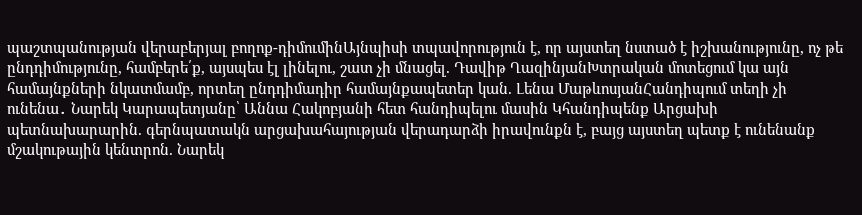պաշտպանության վերաբերյալ բողոք-դիմումինԱյնպիսի տպավորություն է, որ այստեղ նստած է իշխանությունը, ոչ թե ընդդիմությունը, համբերե՛ք, այսպես էլ լինելու, շատ չի մնացել. Դավիթ ՂազինյանԽտրական մոտեցում կա այն համայնքների նկատմամբ, որտեղ ընդդիմադիր համայնքապետեր կան. Լենա ՄաթևոսյանՀանդիպում տեղի չի ունենա․ Նարեկ Կարապետյանը՝ Աննա Հակոբյանի հետ հանդիպելու մասին Կհանդիպենք Արցախի պետնախարարին. գերնպատակն արցախահայության վերադարձի իրավունքն է, բայց այստեղ պետք է ունենանք մշակութային կենտրոն. Նարեկ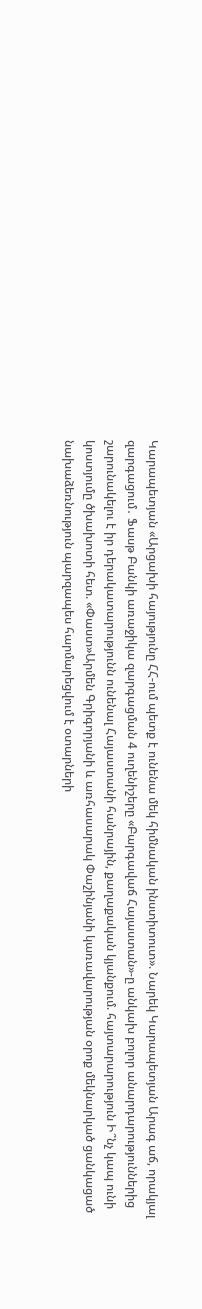Կարապետյան «Արցախի հայությունը ՀՀ-ում պետք է ունենա մեկ հիմնական ինստիտուտ». Նարեկ Կարապետյան Արագ աճ, որակյալ զարգացում․ Ֆասթ Բանկի առաջիկա զարգացման 4 ուղենիշերը «Բարգավաճ Հայաստան»-ը անկախ բոլոր անարդարություններից շարունակելու է իր դերակատարությունն ունենալ Հայաստանի հանրային, քաղաքական կյանքում. հայտարարություն Ի՞նչ կապ ունի կոստյումը ծխախոտի հետ. «Փաստ»Արմեն Գրիգորյանի և առհասարակ Փաշինյանի կառավարության օրոք մեկնարկած ցանկացած նախաձեռնություն պարզապես հարմարեցվում է օտարների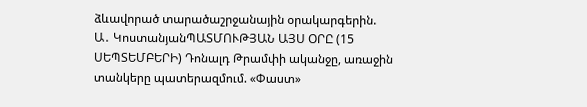ձևավորած տարածաշրջանային օրակարգերին. Ա․ ԿոստանյանՊԱՏՄՈՒԹՅԱՆ ԱՅՍ ՕՐԸ (15 ՍԵՊՏԵՄԲԵՐԻ) Դոնալդ Թրամփի ականջը, առաջին տանկերը պատերազմում. «Փաստ»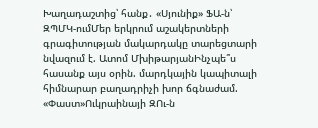Խաղադաշտից՝ հանք․ «Սյունիք» ՖԱ-ն՝ ԶՊՄԿ-ումՄեր երկրում աշակերտների գրագիտության մակարդակը տարեցտարի նվազում է. Ատոմ ՄխիթարյանԻնչպե՞ս հասանք այս օրին. մարդկային կապիտալի հիմնարար բաղադրիչի խոր ճգնաժամ. «Փաստ»Ուկրաինայի ԶՈւ-ն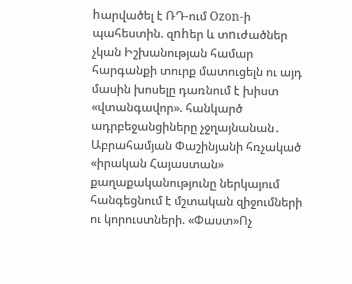hարվածել է ՌԴ-ում Ozon-ի պահեստին. զnhեր և տnւժածներ չկան Իշխանության համար հարգանքի տուրք մատուցելն ու այդ մասին խոսելը դառնում է խիստ «վտանգավոր». հանկարծ ադրբեջանցիները չջղայնանան․ Աբրահամյան Փաշինյանի հռչակած «իրական Հայաստան» քաղաքականությունը ներկայում հանգեցնում է մշտական զիջումների ու կորուստների. «Փաստ»Ոչ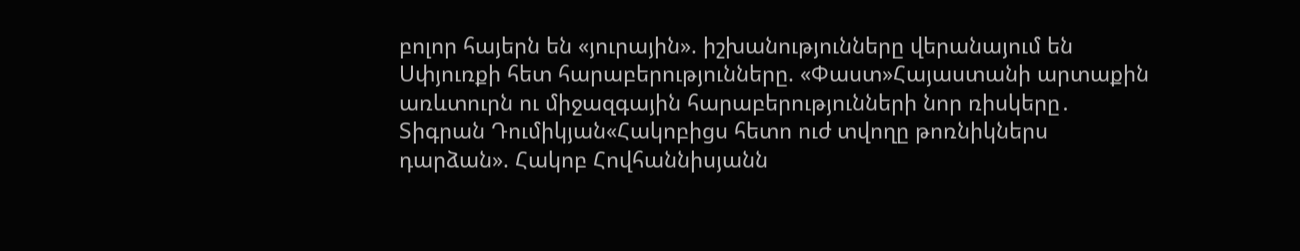բոլոր հայերն են «յուրային». իշխանությունները վերանայում են Սփյուռքի հետ հարաբերությունները. «Փաստ»Հայաստանի արտաքին առևտուրն ու միջազգային հարաբերությունների նոր ռիսկերը․ Տիգրան Դումիկյան«Հակոբիցս հետո ուժ տվողը թոռնիկներս դարձան». Հակոբ Հովհաննիսյանն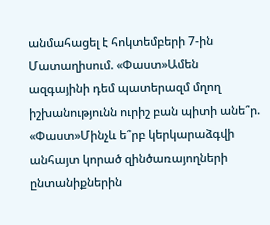անմահացել է հոկտեմբերի 7-ին Մատաղիսում. «Փաստ»Ամեն ազգայինի դեմ պատերազմ մղող իշխանությունն ուրիշ բան պիտի անե՞ր. «Փաստ»Մինչև ե՞րբ կերկարաձգվի անհայտ կորած զինծառայողների ընտանիքներին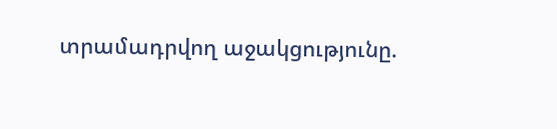տրամադրվող աջակցությունը.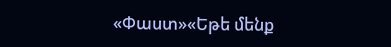«Փաստ»«Եթե մենք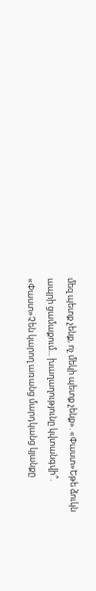մեզ պետք չենք, ոչ մեկի պետք չենք». «Փաստ»Եթե ձուկն ապրի ցամաքում... խաղաղությունը կվտանգվի՞. «Փաստ»Չեն կարող առանց մարդկանց կյանքը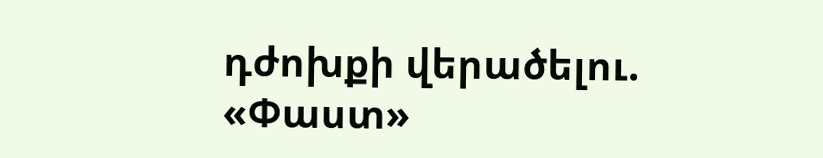դժոխքի վերածելու. «Փաստ»